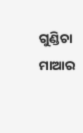ଗୁଣ୍ଡିଚା ମାଆର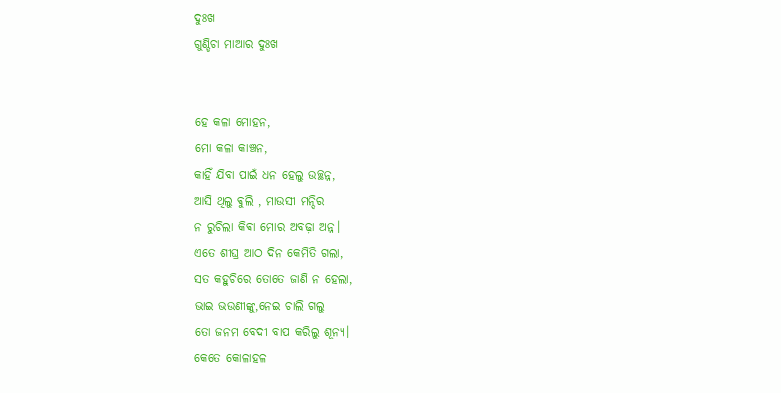ଦୁଃଖ
ଗୁଣ୍ଡିଚା ମାଆର ଦୁଃଖ


ହେ କଳା ମୋହନ,
ମୋ କଳା କାଞ୍ଚନ,
କାହିଁ ଯିବା ପାଇଁ ଧନ ହେଲୁ ଉଚ୍ଛନ୍ନ,
ଆସି ଥିଲୁ ଵୁଲି , ମାଉସୀ ମନ୍ଦିର
ନ ରୁଚିଲା କିଵା ମୋର ଅବଢ଼ା ଅନ୍ନ।
ଏତେ ଶୀଘ୍ର ଆଠ ଦିନ କେମିତି ଗଲା,
ସତ କହୁଚିରେ ତୋତେ ଜାଣି ନ ହେଲା,
ଭାଇ ଭଉଣୀଙ୍କୁ,ନେଇ ଚାଲି ଗଲୁ
ତୋ ଜନମ ବେଦୀ ବାପ କରିଲୁ ଶୂନ୍ୟ।
କେତେ କୋଳାହଳ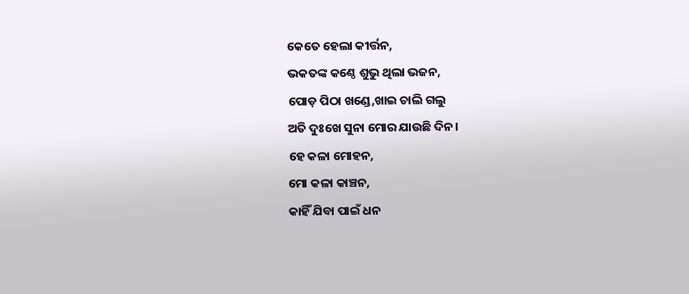କେତେ ହେଲା କୀର୍ତ୍ତନ,
ଭକତଙ୍କ କଣ୍ଠେ ଶୁଭୁ ଥିଲା ଭଜନ,
ପୋଡ଼ ପିଠା ଖଣ୍ଡେ,ଖାଇ ଚାଲି ଗଲୁ
ଅତି ଦୁଃଖେ ସୁନା ମୋର ଯାଉଛି ଦିନ।
ହେ କଳା ମୋହନ,
ମୋ କଳା କାଞ୍ଚନ,
କାହିଁ ଯିବା ପାଇଁ ଧନ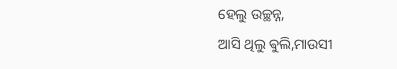ହେଲୁ ଉଚ୍ଛନ୍ନ,
ଆସି ଥିଲୁ ଵୁଲି,ମାଉସୀ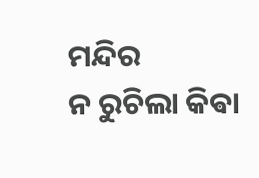ମନ୍ଦିର
ନ ରୁଚିଲା କିଵା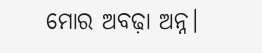ମୋର ଅବଢ଼ା ଅନ୍ନ।